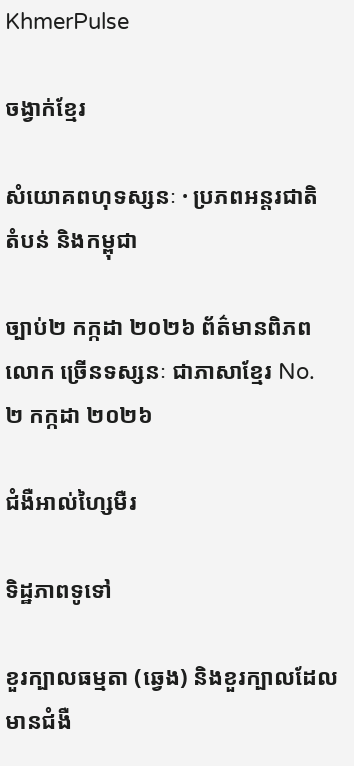KhmerPulse

ចង្វាក់ខ្មែរ

សំយោគពហុទស្សនៈ · ប្រភពអន្តរជាតិ តំបន់ និងកម្ពុជា

ច្បាប់២ កក្កដា ២០២៦ ព័ត៌មានពិភពលោក ច្រើនទស្សនៈ ជាភាសាខ្មែរ No. ២ កក្កដា ២០២៦

ជំងឺអាល់ហ្សៃមឺរ

ទិដ្ឋភាពទូទៅ

ខួរក្បាលធម្មតា (ឆ្វេង) និងខួរក្បាលដែលមានជំងឺ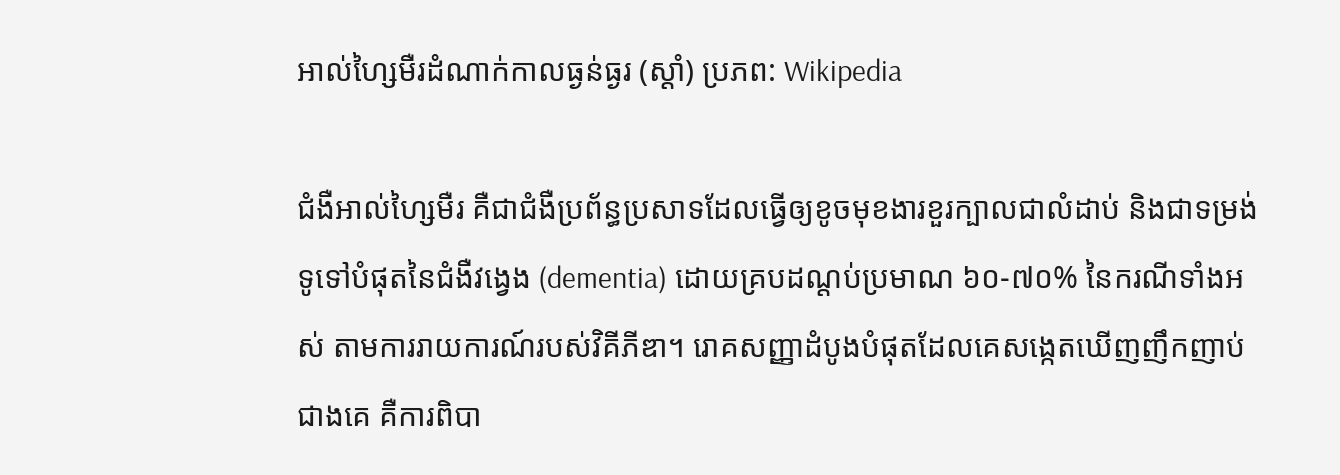អាល់ហ្សៃមឺរដំណាក់កាលធ្ងន់ធ្ងរ (ស្ដាំ) ប្រភព: Wikipedia

ជំងឺអាល់ហ្សៃមឺរ គឺជាជំងឺប្រព័ន្ធប្រសាទដែលធ្វើឲ្យខូចមុខងារខួរក្បាលជាលំដាប់ និងជាទម្រង់ទូទៅបំផុតនៃជំងឺវង្វេង (dementia) ដោយគ្របដណ្តប់ប្រមាណ ៦០-៧០% នៃករណីទាំងអស់ តាមការរាយការណ៍របស់វិគីភីឌា។ រោគសញ្ញាដំបូងបំផុតដែលគេសង្កេតឃើញញឹកញាប់ជាងគេ គឺការពិបា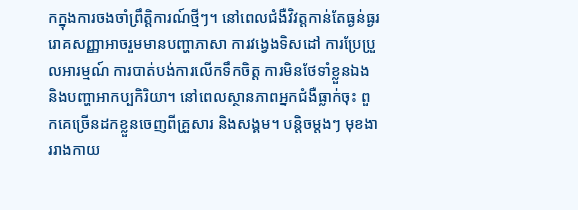កក្នុងការចងចាំព្រឹត្តិការណ៍ថ្មីៗ។ នៅពេលជំងឺវិវត្តកាន់តែធ្ងន់ធ្ងរ រោគសញ្ញាអាចរួមមានបញ្ហាភាសា ការវង្វេងទិសដៅ ការប្រែប្រួលអារម្មណ៍ ការបាត់បង់ការលើកទឹកចិត្ត ការមិនថែទាំខ្លួនឯង និងបញ្ហាអាកប្បកិរិយា។ នៅពេលស្ថានភាពអ្នកជំងឺធ្លាក់ចុះ ពួកគេច្រើនដកខ្លួនចេញពីគ្រួសារ និងសង្គម។ បន្តិចម្តងៗ មុខងាររាងកាយ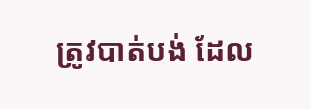ត្រូវបាត់បង់ ដែល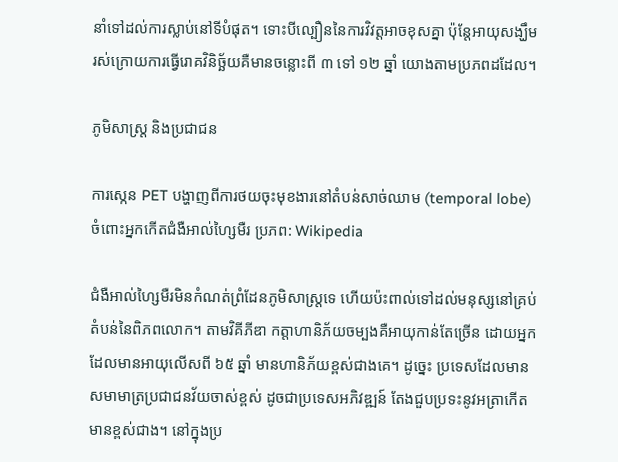នាំទៅដល់ការស្លាប់នៅទីបំផុត។ ទោះបីល្បឿននៃការវិវត្តអាចខុសគ្នា ប៉ុន្តែអាយុសង្ឃឹមរស់ក្រោយការធ្វើរោគវិនិច្ឆ័យគឺមានចន្លោះពី ៣ ទៅ ១២ ឆ្នាំ យោងតាមប្រភពដដែល។

ភូមិសាស្ត្រ និងប្រជាជន

ការស្កេន PET បង្ហាញពីការថយចុះមុខងារនៅតំបន់សាច់ឈាម (temporal lobe) ចំពោះអ្នកកើតជំងឺអាល់ហ្សៃមឺរ ប្រភព: Wikipedia

ជំងឺអាល់ហ្សៃមឺរមិនកំណត់ព្រំដែនភូមិសាស្ត្រទេ ហើយប៉ះពាល់ទៅដល់មនុស្សនៅគ្រប់តំបន់នៃពិភពលោក។ តាមវិគីភីឌា កត្តាហានិភ័យចម្បងគឺអាយុកាន់តែច្រើន ដោយអ្នកដែលមានអាយុលើសពី ៦៥ ឆ្នាំ មានហានិភ័យខ្ពស់ជាងគេ។ ដូច្នេះ ប្រទេសដែលមានសមាមាត្រប្រជាជនវ័យចាស់ខ្ពស់ ដូចជាប្រទេសអភិវឌ្ឍន៍ តែងជួបប្រទះនូវអត្រាកើតមានខ្ពស់ជាង។ នៅក្នុងប្រ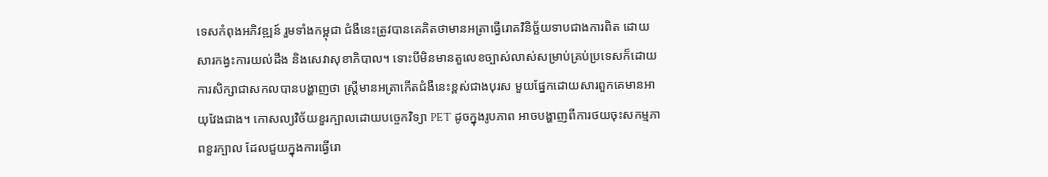ទេសកំពុងអភិវឌ្ឍន៍ រួមទាំងកម្ពុជា ជំងឺនេះត្រូវបានគេគិតថាមានអត្រាធ្វើរោគវិនិច្ឆ័យទាបជាងការពិត ដោយសារកង្វះការយល់ដឹង និងសេវាសុខាភិបាល។ ទោះបីមិនមានតួលេខច្បាស់លាស់សម្រាប់គ្រប់ប្រទេសក៏ដោយ ការសិក្សាជាសកលបានបង្ហាញថា ស្ត្រីមានអត្រាកើតជំងឺនេះខ្ពស់ជាងបុរស មួយផ្នែកដោយសារពួកគេមានអាយុវែងជាង។ កោសល្យវិច័យខួរក្បាលដោយបច្ចេកវិទ្យា PET ដូចក្នុងរូបភាព អាចបង្ហាញពីការថយចុះសកម្មភាពខួរក្បាល ដែលជួយក្នុងការធ្វើរោ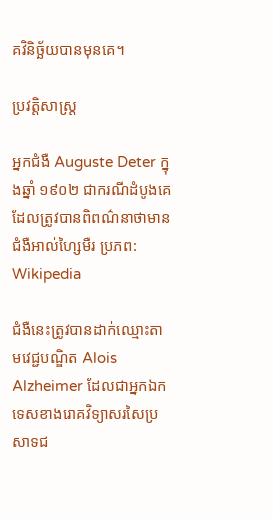គវិនិច្ឆ័យបានមុនគេ។

ប្រវត្តិសាស្ត្រ

អ្នកជំងឺ Auguste Deter ក្នុងឆ្នាំ ១៩០២ ជាករណីដំបូងគេដែលត្រូវបានពិពណ៌នាថាមានជំងឺអាល់ហ្សៃមឺរ ប្រភព: Wikipedia

ជំងឺនេះត្រូវបានដាក់ឈ្មោះតាមវេជ្ជបណ្ឌិត Alois Alzheimer ដែលជាអ្នកឯកទេសខាងរោគវិទ្យាសរសៃប្រសាទជ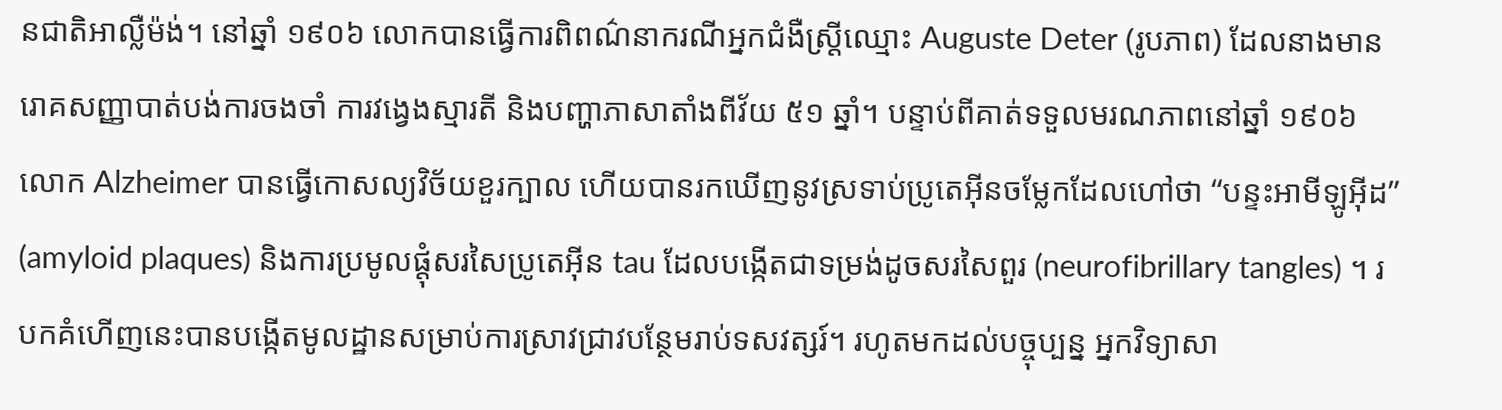នជាតិអាល្លឺម៉ង់។ នៅឆ្នាំ ១៩០៦ លោកបានធ្វើការពិពណ៌នាករណីអ្នកជំងឺស្ត្រីឈ្មោះ Auguste Deter (រូបភាព) ដែលនាងមានរោគសញ្ញាបាត់បង់ការចងចាំ ការវង្វេងស្មារតី និងបញ្ហាភាសាតាំងពីវ័យ ៥១ ឆ្នាំ។ បន្ទាប់ពីគាត់ទទួលមរណភាពនៅឆ្នាំ ១៩០៦ លោក Alzheimer បានធ្វើកោសល្យវិច័យខួរក្បាល ហើយបានរកឃើញនូវស្រទាប់ប្រូតេអ៊ីនចម្លែកដែលហៅថា “បន្ទះអាមីឡូអ៊ីដ” (amyloid plaques) និងការប្រមូលផ្តុំសរសៃប្រូតេអ៊ីន tau ដែលបង្កើតជាទម្រង់ដូចសរសៃពួរ (neurofibrillary tangles) ។ របកគំហើញនេះបានបង្កើតមូលដ្ឋានសម្រាប់ការស្រាវជ្រាវបន្ថែមរាប់ទសវត្សរ៍។ រហូតមកដល់បច្ចុប្បន្ន អ្នកវិទ្យាសា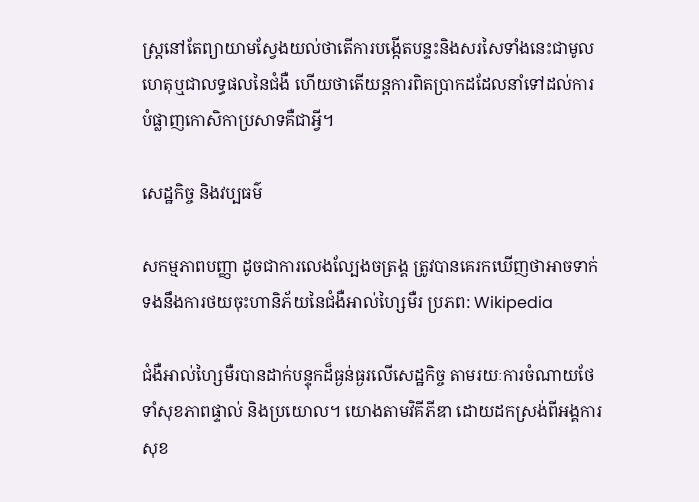ស្ត្រនៅតែព្យាយាមស្វែងយល់ថាតើការបង្កើតបន្ទះនិងសរសៃទាំងនេះជាមូលហេតុឬជាលទ្ធផលនៃជំងឺ ហើយថាតើយន្តការពិតប្រាកដដែលនាំទៅដល់ការបំផ្លាញកោសិកាប្រសាទគឺជាអ្វី។

សេដ្ឋកិច្ច និងវប្បធម៌

សកម្មភាពបញ្ញា ដូចជាការលេងល្បែងចត្រង្គ ត្រូវបានគេរកឃើញថាអាចទាក់ទងនឹងការថយចុះហានិភ័យនៃជំងឺអាល់ហ្សៃមឺរ ប្រភព: Wikipedia

ជំងឺអាល់ហ្សៃមឺរបានដាក់បន្ទុកដ៏ធ្ងន់ធ្ងរលើសេដ្ឋកិច្ច តាមរយៈការចំណាយថែទាំសុខភាពផ្ទាល់ និងប្រយោល។ យោងតាមវិគីភីឌា ដោយដកស្រង់ពីអង្គការសុខ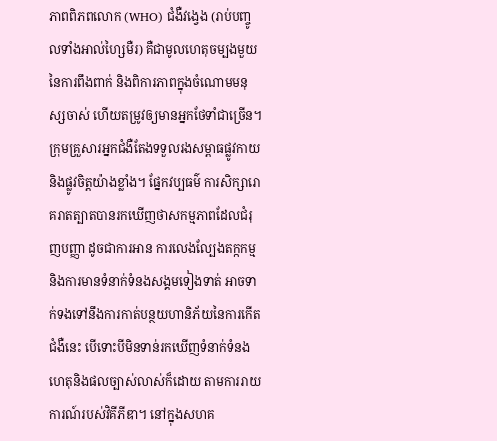ភាពពិភពលោក (WHO) ជំងឺវង្វេង (រាប់បញ្ចូលទាំងអាល់ហ្សៃមឺរ) គឺជាមូលហេតុចម្បងមួយនៃការពឹងពាក់ និងពិការភាពក្នុងចំណោមមនុស្សចាស់ ហើយតម្រូវឲ្យមានអ្នកថែទាំជាច្រើន។ ក្រុមគ្រួសារអ្នកជំងឺតែងទទួលរងសម្ពាធផ្លូវកាយ និងផ្លូវចិត្តយ៉ាងខ្លាំង។ ផ្នែកវប្បធម៌ ការសិក្សារោគរាតត្បាតបានរកឃើញថាសកម្មភាពដែលជំរុញបញ្ញា ដូចជាការអាន ការលេងល្បែងតក្កកម្ម និងការមានទំនាក់ទំនងសង្គមទៀងទាត់ អាចទាក់ទងទៅនឹងការកាត់បន្ថយហានិភ័យនៃការកើតជំងឺនេះ បើទោះបីមិនទាន់រកឃើញទំនាក់ទំនងហេតុនិងផលច្បាស់លាស់ក៏ដោយ តាមការរាយការណ៍របស់វិគីភីឌា។ នៅក្នុងសហគ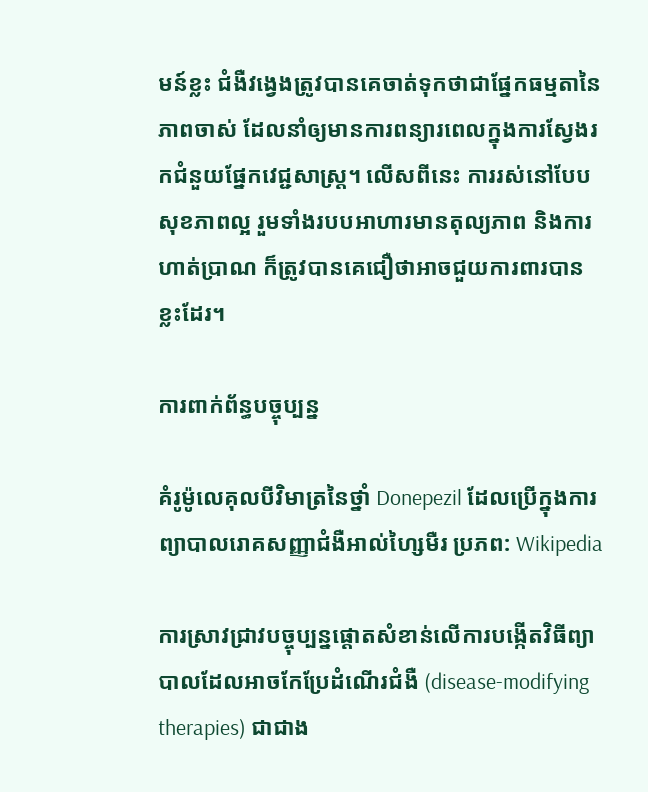មន៍ខ្លះ ជំងឺវង្វេងត្រូវបានគេចាត់ទុកថាជាផ្នែកធម្មតានៃភាពចាស់ ដែលនាំឲ្យមានការពន្យារពេលក្នុងការស្វែងរកជំនួយផ្នែកវេជ្ជសាស្ត្រ។ លើសពីនេះ ការរស់នៅបែបសុខភាពល្អ រួមទាំងរបបអាហារមានតុល្យភាព និងការហាត់ប្រាណ ក៏ត្រូវបានគេជឿថាអាចជួយការពារបានខ្លះដែរ។

ការពាក់ព័ន្ធបច្ចុប្បន្ន

គំរូម៉ូលេគុលបីវិមាត្រនៃថ្នាំ Donepezil ដែលប្រើក្នុងការព្យាបាលរោគសញ្ញាជំងឺអាល់ហ្សៃមឺរ ប្រភព: Wikipedia

ការស្រាវជ្រាវបច្ចុប្បន្នផ្តោតសំខាន់លើការបង្កើតវិធីព្យាបាលដែលអាចកែប្រែដំណើរជំងឺ (disease-modifying therapies) ជាជាង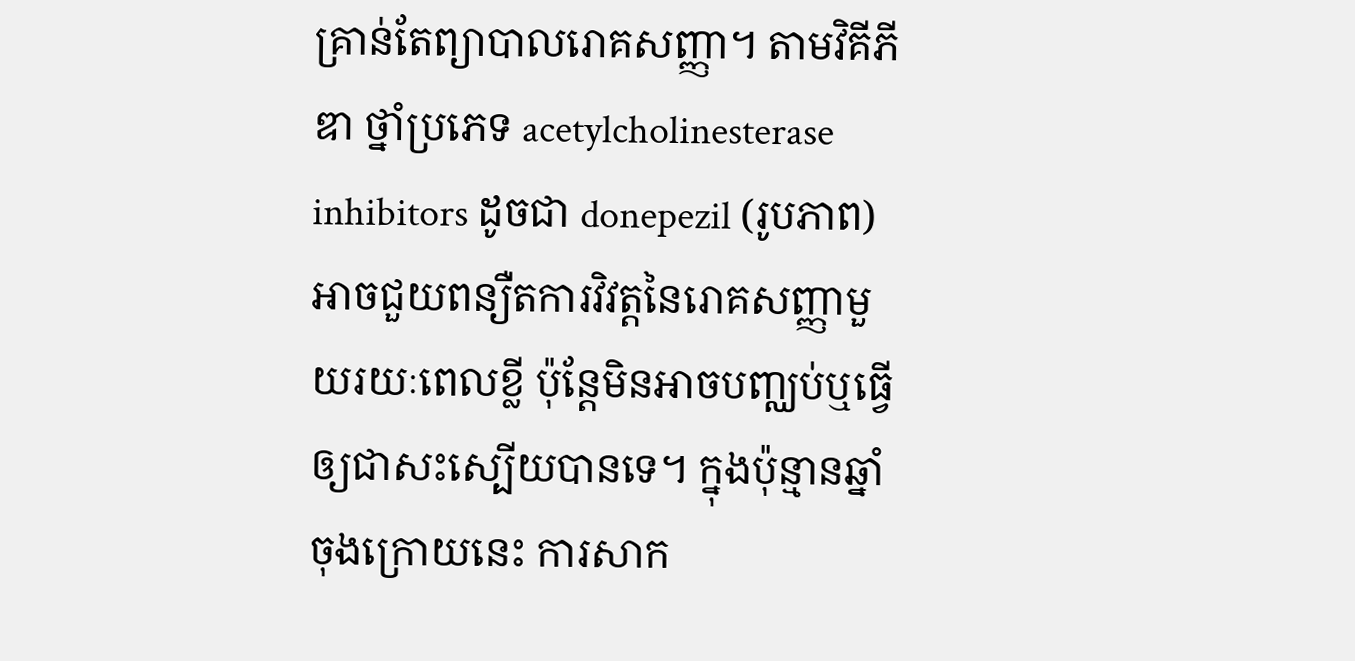គ្រាន់តែព្យាបាលរោគសញ្ញា។ តាមវិគីភីឌា ថ្នាំប្រភេទ acetylcholinesterase inhibitors ដូចជា donepezil (រូបភាព) អាចជួយពន្យឺតការវិវត្តនៃរោគសញ្ញាមួយរយៈពេលខ្លី ប៉ុន្តែមិនអាចបញ្ឈប់ឬធ្វើឲ្យជាសះស្បើយបានទេ។ ក្នុងប៉ុន្មានឆ្នាំចុងក្រោយនេះ ការសាក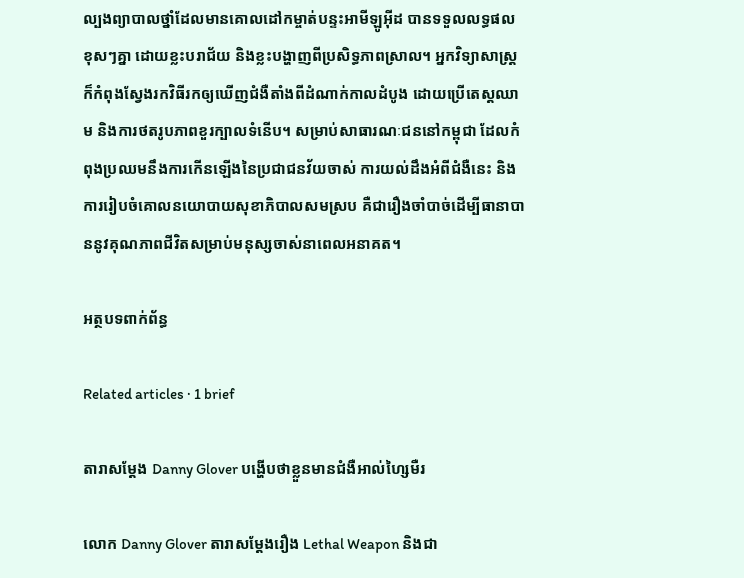ល្បងព្យាបាលថ្នាំដែលមានគោលដៅកម្ចាត់បន្ទះអាមីឡូអ៊ីដ បានទទួលលទ្ធផលខុសៗគ្នា ដោយខ្លះបរាជ័យ និងខ្លះបង្ហាញពីប្រសិទ្ធភាពស្រាល។ អ្នកវិទ្យាសាស្ត្រក៏កំពុងស្វែងរកវិធីរកឲ្យឃើញជំងឺតាំងពីដំណាក់កាលដំបូង ដោយប្រើតេស្តឈាម និងការថតរូបភាពខួរក្បាលទំនើប។ សម្រាប់សាធារណៈជននៅកម្ពុជា ដែលកំពុងប្រឈមនឹងការកើនឡើងនៃប្រជាជនវ័យចាស់ ការយល់ដឹងអំពីជំងឺនេះ និងការរៀបចំគោលនយោបាយសុខាភិបាលសមស្រប គឺជារឿងចាំបាច់ដើម្បីធានាបាននូវគុណភាពជីវិតសម្រាប់មនុស្សចាស់នាពេលអនាគត។

អត្ថបទពាក់ព័ន្ធ

Related articles · 1 brief

តារាសម្ដែង Danny Glover បង្ហើបថាខ្លួនមានជំងឺអាល់ហ្សៃមឺរ

លោក Danny Glover តារាសម្ដែងរឿង Lethal Weapon និងជា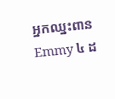អ្នកឈ្នះពាន Emmy ៤ ដ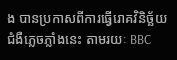ង បានប្រកាសពីការធ្វើរោគវិនិច្ឆ័យជំងឺភ្លេចភ្លាំងនេះ តាមរយៈ BBC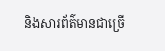និងសារព័ត៌មានជាច្រើ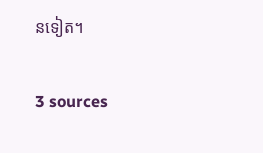នទៀត។

3 sources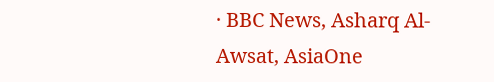· BBC News, Asharq Al-Awsat, AsiaOne